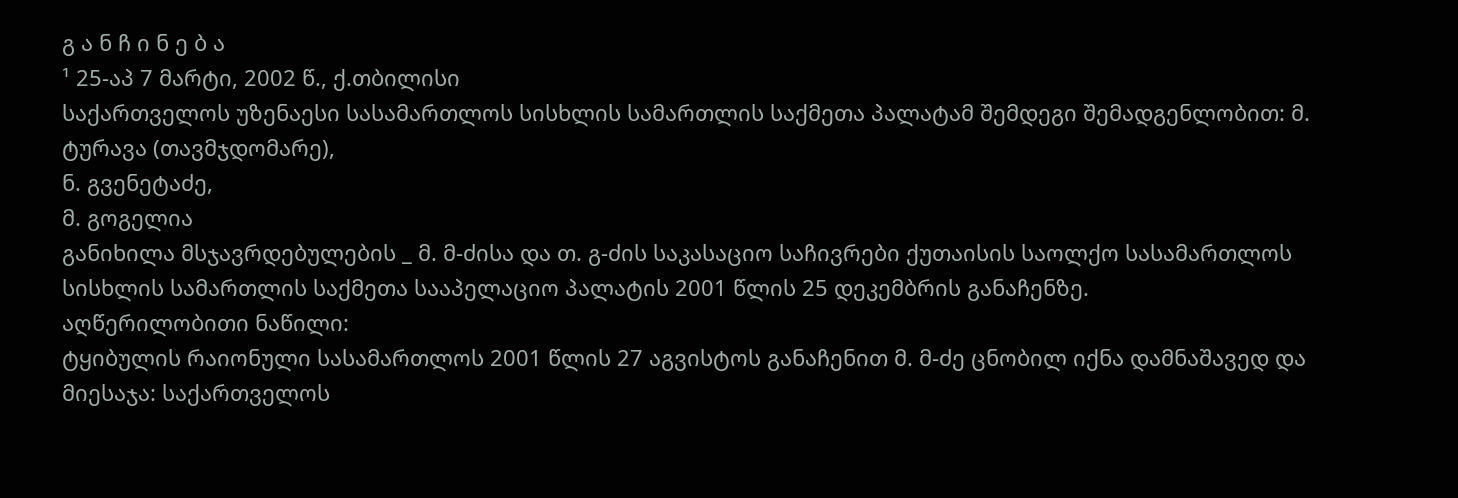გ ა ნ ჩ ი ნ ე ბ ა
¹ 25-აპ 7 მარტი, 2002 წ., ქ.თბილისი
საქართველოს უზენაესი სასამართლოს სისხლის სამართლის საქმეთა პალატამ შემდეგი შემადგენლობით: მ. ტურავა (თავმჯდომარე),
ნ. გვენეტაძე,
მ. გოგელია
განიხილა მსჯავრდებულების _ მ. მ-ძისა და თ. გ-ძის საკასაციო საჩივრები ქუთაისის საოლქო სასამართლოს სისხლის სამართლის საქმეთა სააპელაციო პალატის 2001 წლის 25 დეკემბრის განაჩენზე.
აღწერილობითი ნაწილი:
ტყიბულის რაიონული სასამართლოს 2001 წლის 27 აგვისტოს განაჩენით მ. მ-ძე ცნობილ იქნა დამნაშავედ და მიესაჯა: საქართველოს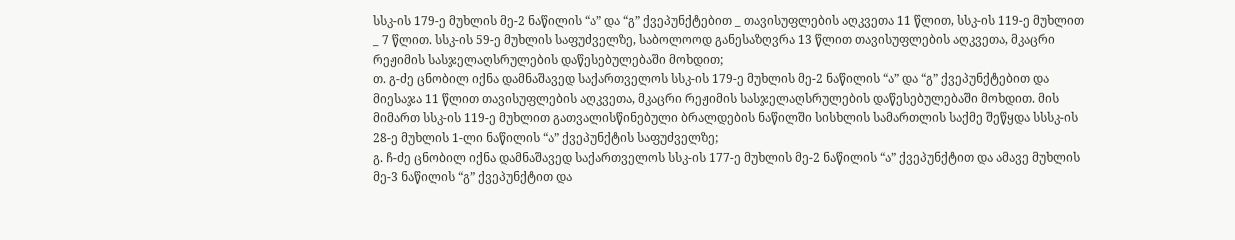სსკ-ის 179-ე მუხლის მე-2 ნაწილის “ა” და “გ” ქვეპუნქტებით _ თავისუფლების აღკვეთა 11 წლით, სსკ-ის 119-ე მუხლით _ 7 წლით. სსკ-ის 59-ე მუხლის საფუძველზე, საბოლოოდ განესაზღვრა 13 წლით თავისუფლების აღკვეთა, მკაცრი რეჟიმის სასჯელაღსრულების დაწესებულებაში მოხდით;
თ. გ-ძე ცნობილ იქნა დამნაშავედ საქართველოს სსკ-ის 179-ე მუხლის მე-2 ნაწილის “ა” და “გ” ქვეპუნქტებით და მიესაჯა 11 წლით თავისუფლების აღკვეთა, მკაცრი რეჟიმის სასჯელაღსრულების დაწესებულებაში მოხდით. მის მიმართ სსკ-ის 119-ე მუხლით გათვალისწინებული ბრალდების ნაწილში სისხლის სამართლის საქმე შეწყდა სსსკ-ის 28-ე მუხლის 1-ლი ნაწილის “ა” ქვეპუნქტის საფუძველზე;
გ. ჩ-ძე ცნობილ იქნა დამნაშავედ საქართველოს სსკ-ის 177-ე მუხლის მე-2 ნაწილის “ა” ქვეპუნქტით და ამავე მუხლის მე-3 ნაწილის “გ” ქვეპუნქტით და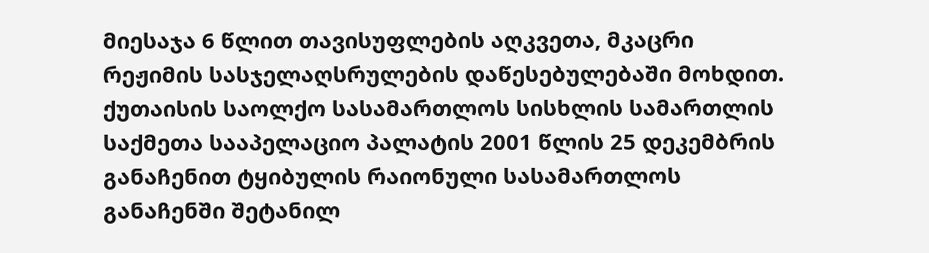მიესაჯა 6 წლით თავისუფლების აღკვეთა, მკაცრი რეჟიმის სასჯელაღსრულების დაწესებულებაში მოხდით.
ქუთაისის საოლქო სასამართლოს სისხლის სამართლის საქმეთა სააპელაციო პალატის 2001 წლის 25 დეკემბრის განაჩენით ტყიბულის რაიონული სასამართლოს განაჩენში შეტანილ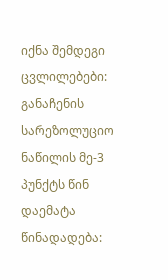იქნა შემდეგი ცვლილებები: განაჩენის სარეზოლუციო ნაწილის მე-3 პუნქტს წინ დაემატა წინადადება: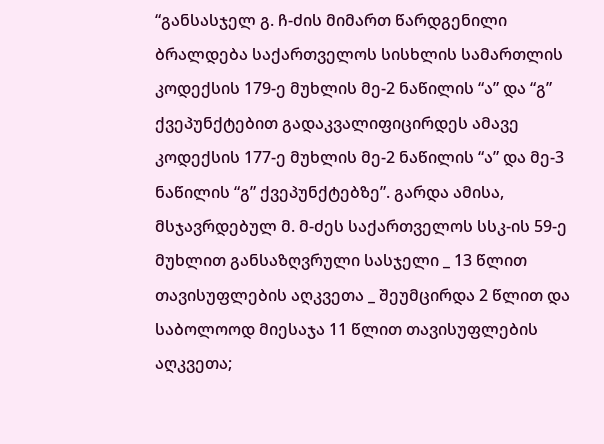“განსასჯელ გ. ჩ-ძის მიმართ წარდგენილი ბრალდება საქართველოს სისხლის სამართლის კოდექსის 179-ე მუხლის მე-2 ნაწილის “ა” და “გ” ქვეპუნქტებით გადაკვალიფიცირდეს ამავე კოდექსის 177-ე მუხლის მე-2 ნაწილის “ა” და მე-3 ნაწილის “გ” ქვეპუნქტებზე”. გარდა ამისა, მსჯავრდებულ მ. მ-ძეს საქართველოს სსკ-ის 59-ე მუხლით განსაზღვრული სასჯელი _ 13 წლით თავისუფლების აღკვეთა _ შეუმცირდა 2 წლით და საბოლოოდ მიესაჯა 11 წლით თავისუფლების აღკვეთა;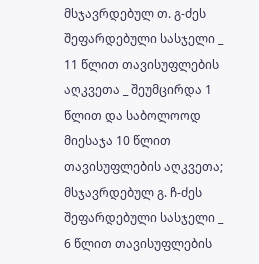მსჯავრდებულ თ. გ-ძეს შეფარდებული სასჯელი _ 11 წლით თავისუფლების აღკვეთა _ შეუმცირდა 1 წლით და საბოლოოდ მიესაჯა 10 წლით თავისუფლების აღკვეთა; მსჯავრდებულ გ. ჩ-ძეს შეფარდებული სასჯელი _ 6 წლით თავისუფლების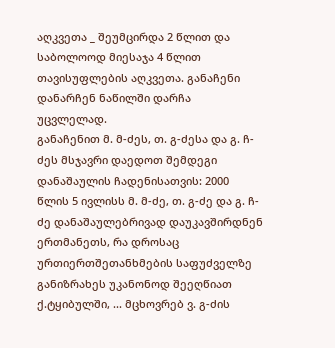აღკვეთა _ შეუმცირდა 2 წლით და საბოლოოდ მიესაჯა 4 წლით თავისუფლების აღკვეთა. განაჩენი დანარჩენ ნაწილში დარჩა უცვლელად.
განაჩენით მ. მ-ძეს, თ. გ-ძესა და გ. ჩ-ძეს მსჯავრი დაედოთ შემდეგი დანაშაულის ჩადენისათვის: 2000 წლის 5 ივლისს მ. მ-ძე, თ. გ-ძე და გ. ჩ-ძე დანაშაულებრივად დაუკავშირდნენ ერთმანეთს, რა დროსაც ურთიერთშეთანხმების საფუძველზე განიზრახეს უკანონოდ შეეღწიათ ქ.ტყიბულში, ... მცხოვრებ ვ. გ-ძის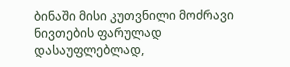ბინაში მისი კუთვნილი მოძრავი ნივთების ფარულად დასაუფლებლად,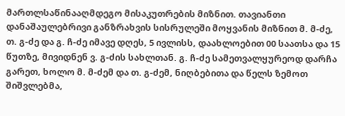მართლსაწინააღმდეგო მისაკუთრების მიზნით. თავიანთი დანაშაულებრივი განზრახვის სისრულეში მოყვანის მიზნით მ. მ-ძე, თ. გ-ძე და გ. ჩ-ძე იმავე დღეს, 5 ივლისს, დაახლოებით 00 საათსა და 15 წუთზე, მივიდნენ ვ. გ-ძის სახლთან. გ. ჩ-ძე სამეთვალყურეოდ დარჩა გარეთ, ხოლო მ. მ-ძემ და თ. გ-ძემ, ნიღბებითა და წელს ზემოთ შიშვლებმა,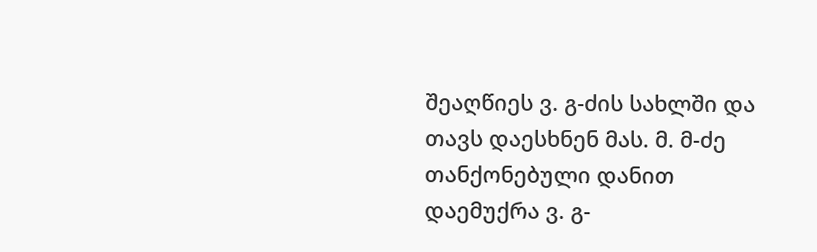შეაღწიეს ვ. გ-ძის სახლში და თავს დაესხნენ მას. მ. მ-ძე თანქონებული დანით დაემუქრა ვ. გ-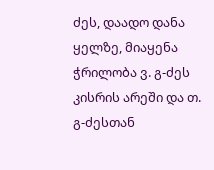ძეს, დაადო დანა ყელზე, მიაყენა ჭრილობა ვ. გ-ძეს კისრის არეში და თ. გ-ძესთან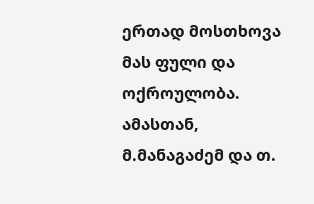ერთად მოსთხოვა მას ფული და ოქროულობა. ამასთან, მ.მანაგაძემ და თ.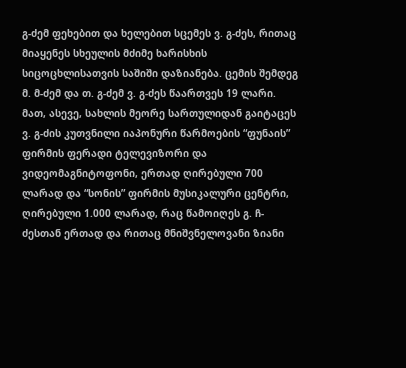გ-ძემ ფეხებით და ხელებით სცემეს ვ. გ-ძეს, რითაც მიაყენეს სხეულის მძიმე ხარისხის სიცოცხლისათვის საშიში დაზიანება. ცემის შემდეგ მ. მ-ძემ და თ. გ-ძემ ვ. გ-ძეს წაართვეს 19 ლარი. მათ, ასევე, სახლის მეორე სართულიდან გაიტაცეს ვ. გ-ძის კუთვნილი იაპონური წარმოების “ფუნაის” ფირმის ფერადი ტელევიზორი და ვიდეომაგნიტოფონი, ერთად ღირებული 700 ლარად და “სონის” ფირმის მუსიკალური ცენტრი, ღირებული 1.000 ლარად, რაც წამოიღეს გ. ჩ-ძესთან ერთად და რითაც მნიშვნელოვანი ზიანი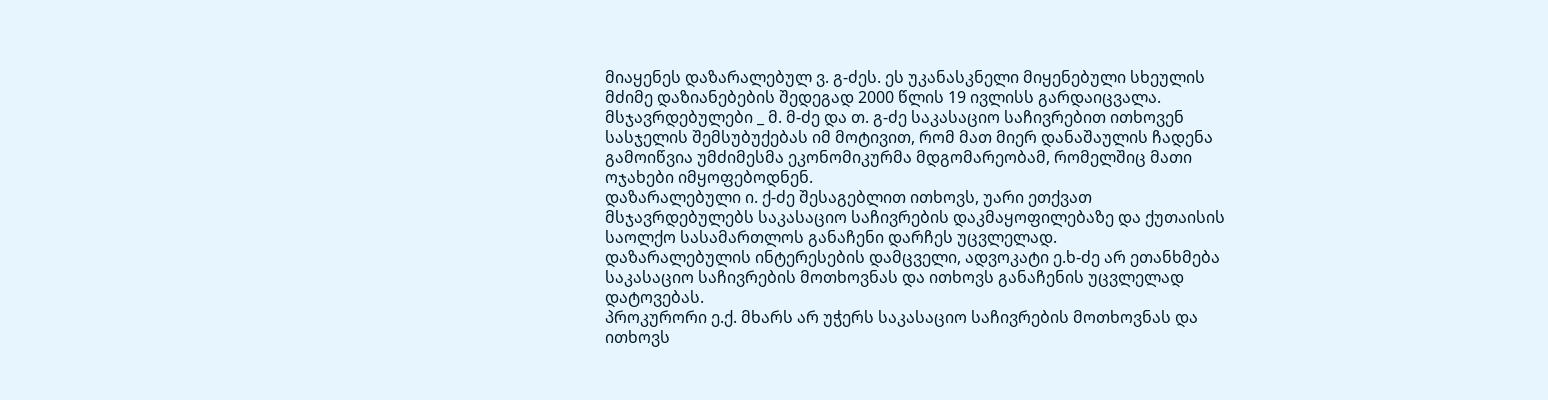მიაყენეს დაზარალებულ ვ. გ-ძეს. ეს უკანასკნელი მიყენებული სხეულის მძიმე დაზიანებების შედეგად 2000 წლის 19 ივლისს გარდაიცვალა.
მსჯავრდებულები _ მ. მ-ძე და თ. გ-ძე საკასაციო საჩივრებით ითხოვენ სასჯელის შემსუბუქებას იმ მოტივით, რომ მათ მიერ დანაშაულის ჩადენა გამოიწვია უმძიმესმა ეკონომიკურმა მდგომარეობამ, რომელშიც მათი ოჯახები იმყოფებოდნენ.
დაზარალებული ი. ქ-ძე შესაგებლით ითხოვს, უარი ეთქვათ მსჯავრდებულებს საკასაციო საჩივრების დაკმაყოფილებაზე და ქუთაისის საოლქო სასამართლოს განაჩენი დარჩეს უცვლელად.
დაზარალებულის ინტერესების დამცველი, ადვოკატი ე.ხ-ძე არ ეთანხმება საკასაციო საჩივრების მოთხოვნას და ითხოვს განაჩენის უცვლელად დატოვებას.
პროკურორი ე.ქ. მხარს არ უჭერს საკასაციო საჩივრების მოთხოვნას და ითხოვს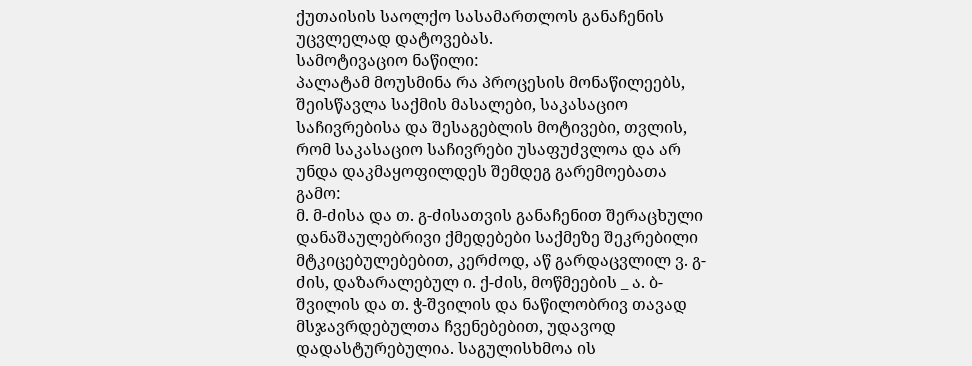ქუთაისის საოლქო სასამართლოს განაჩენის უცვლელად დატოვებას.
სამოტივაციო ნაწილი:
პალატამ მოუსმინა რა პროცესის მონაწილეებს, შეისწავლა საქმის მასალები, საკასაციო საჩივრებისა და შესაგებლის მოტივები, თვლის, რომ საკასაციო საჩივრები უსაფუძვლოა და არ უნდა დაკმაყოფილდეს შემდეგ გარემოებათა გამო:
მ. მ-ძისა და თ. გ-ძისათვის განაჩენით შერაცხული დანაშაულებრივი ქმედებები საქმეზე შეკრებილი მტკიცებულებებით, კერძოდ, აწ გარდაცვლილ ვ. გ-ძის, დაზარალებულ ი. ქ-ძის, მოწმეების _ ა. ბ-შვილის და თ. ჭ-შვილის და ნაწილობრივ თავად მსჯავრდებულთა ჩვენებებით, უდავოდ დადასტურებულია. საგულისხმოა ის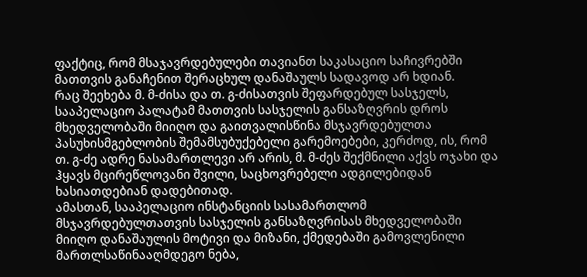ფაქტიც, რომ მსაჯავრდებულები თავიანთ საკასაციო საჩივრებში მათთვის განაჩენით შერაცხულ დანაშაულს სადავოდ არ ხდიან.
რაც შეეხება მ. მ-ძისა და თ. გ-ძისათვის შეფარდებულ სასჯელს, სააპელაციო პალატამ მათთვის სასჯელის განსაზღვრის დროს მხედველობაში მიიღო და გაითვალისწინა მსჯავრდებულთა პასუხისმგებლობის შემამსუბუქებელი გარემოებები, კერძოდ, ის, რომ თ. გ-ძე ადრე ნასამართლევი არ არის, მ. მ-ძეს შექმნილი აქვს ოჯახი და ჰყავს მცირეწლოვანი შვილი, საცხოვრებელი ადგილებიდან ხასიათდებიან დადებითად.
ამასთან, სააპელაციო ინსტანციის სასამართლომ მსჯავრდებულთათვის სასჯელის განსაზღვრისას მხედველობაში მიიღო დანაშაულის მოტივი და მიზანი, ქმედებაში გამოვლენილი მართლსაწინააღმდეგო ნება,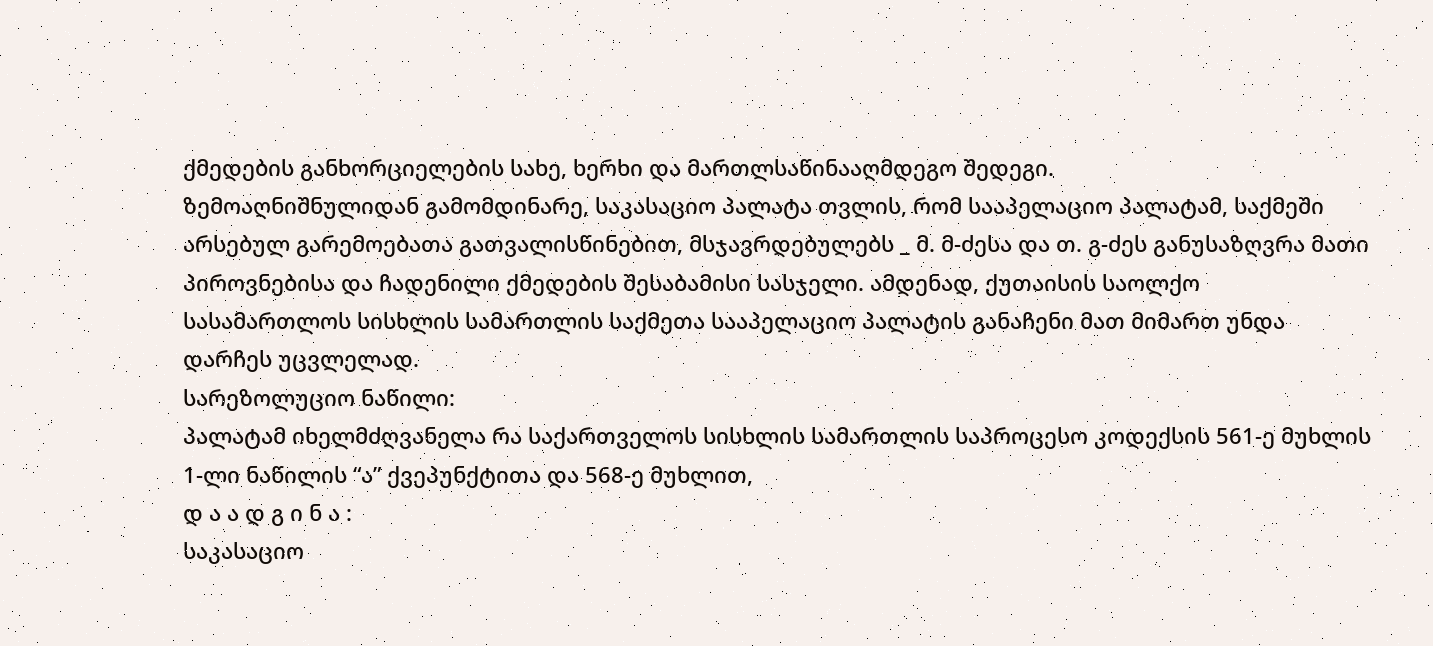ქმედების განხორციელების სახე, ხერხი და მართლსაწინააღმდეგო შედეგი.
ზემოაღნიშნულიდან გამომდინარე, საკასაციო პალატა თვლის, რომ სააპელაციო პალატამ, საქმეში არსებულ გარემოებათა გათვალისწინებით, მსჯავრდებულებს _ მ. მ-ძესა და თ. გ-ძეს განუსაზღვრა მათი პიროვნებისა და ჩადენილი ქმედების შესაბამისი სასჯელი. ამდენად, ქუთაისის საოლქო სასამართლოს სისხლის სამართლის საქმეთა სააპელაციო პალატის განაჩენი მათ მიმართ უნდა დარჩეს უცვლელად.
სარეზოლუციო ნაწილი:
პალატამ იხელმძღვანელა რა საქართველოს სისხლის სამართლის საპროცესო კოდექსის 561-ე მუხლის 1-ლი ნაწილის “ა” ქვეპუნქტითა და 568-ე მუხლით,
დ ა ა დ გ ი ნ ა :
საკასაციო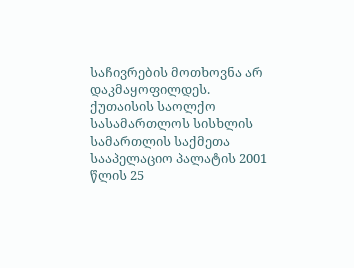საჩივრების მოთხოვნა არ დაკმაყოფილდეს.
ქუთაისის საოლქო სასამართლოს სისხლის სამართლის საქმეთა სააპელაციო პალატის 2001 წლის 25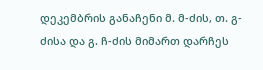დეკემბრის განაჩენი მ. მ-ძის, თ. გ-ძისა და გ. ჩ-ძის მიმართ დარჩეს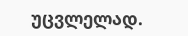უცვლელად.